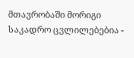მთავრობაში მორიგი საკადრო ცვლილებებია -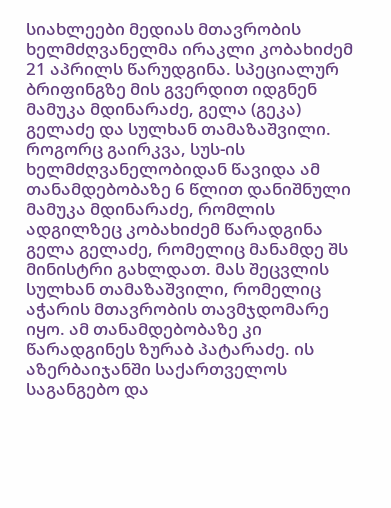სიახლეები მედიას მთავრობის ხელმძღვანელმა ირაკლი კობახიძემ 21 აპრილს წარუდგინა. სპეციალურ ბრიფინგზე მის გვერდით იდგნენ მამუკა მდინარაძე, გელა (გეკა) გელაძე და სულხან თამაზაშვილი. როგორც გაირკვა, სუს-ის ხელმძღვანელობიდან წავიდა ამ თანამდებობაზე 6 წლით დანიშნული მამუკა მდინარაძე, რომლის ადგილზეც კობახიძემ წარადგინა გელა გელაძე, რომელიც მანამდე შს მინისტრი გახლდათ. მას შეცვლის სულხან თამაზაშვილი, რომელიც აჭარის მთავრობის თავმჯდომარე იყო. ამ თანამდებობაზე კი წარადგინეს ზურაბ პატარაძე. ის აზერბაიჯანში საქართველოს საგანგებო და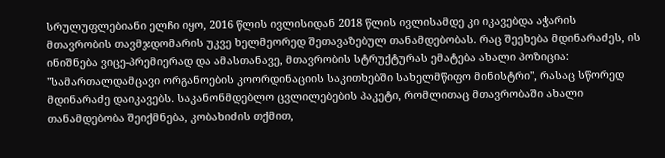სრულუფლებიანი ელჩი იყო, 2016 წლის ივლისიდან 2018 წლის ივლისამდე კი იკავებდა აჭარის მთავრობის თავმჯდომარის უკვე ხელმეორედ შეთავაზებულ თანამდებობას. რაც შეეხება მდინარაძეს, ის ინიშნება ვიცე-პრემიერად და ამასთანავე, მთავრობის სტრუქტურას ემატება ახალი პოზიცია: "სამართალდამცავი ორგანოების კოორდინაციის საკითხებში სახელმწიფო მინისტრი", რასაც სწორედ მდინარაძე დაიკავებს. საკანონმდებლო ცვლილებების პაკეტი, რომლითაც მთავრობაში ახალი თანამდებობა შეიქმნება, კობახიძის თქმით,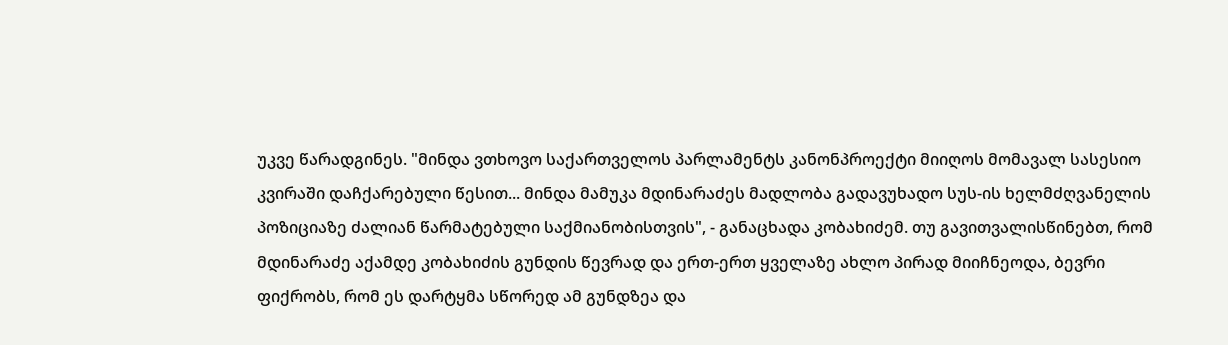უკვე წარადგინეს. "მინდა ვთხოვო საქართველოს პარლამენტს კანონპროექტი მიიღოს მომავალ სასესიო კვირაში დაჩქარებული წესით... მინდა მამუკა მდინარაძეს მადლობა გადავუხადო სუს-ის ხელმძღვანელის პოზიციაზე ძალიან წარმატებული საქმიანობისთვის", - განაცხადა კობახიძემ. თუ გავითვალისწინებთ, რომ მდინარაძე აქამდე კობახიძის გუნდის წევრად და ერთ-ერთ ყველაზე ახლო პირად მიიჩნეოდა, ბევრი ფიქრობს, რომ ეს დარტყმა სწორედ ამ გუნდზეა და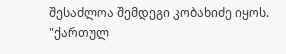შესაძლოა შემდეგი კობახიძე იყოს. "ქართულ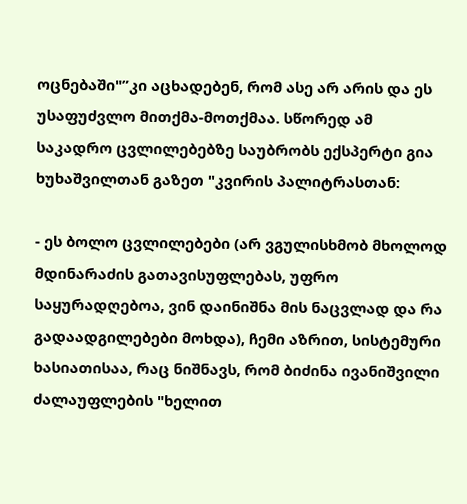ოცნებაში"”კი აცხადებენ, რომ ასე არ არის და ეს უსაფუძვლო მითქმა-მოთქმაა. სწორედ ამ საკადრო ცვლილებებზე საუბრობს ექსპერტი გია ხუხაშვილთან გაზეთ "კვირის პალიტრასთან:

- ეს ბოლო ცვლილებები (არ ვგულისხმობ მხოლოდ მდინარაძის გათავისუფლებას, უფრო საყურადღებოა, ვინ დაინიშნა მის ნაცვლად და რა გადაადგილებები მოხდა), ჩემი აზრით, სისტემური ხასიათისაა, რაც ნიშნავს, რომ ბიძინა ივანიშვილი ძალაუფლების "ხელით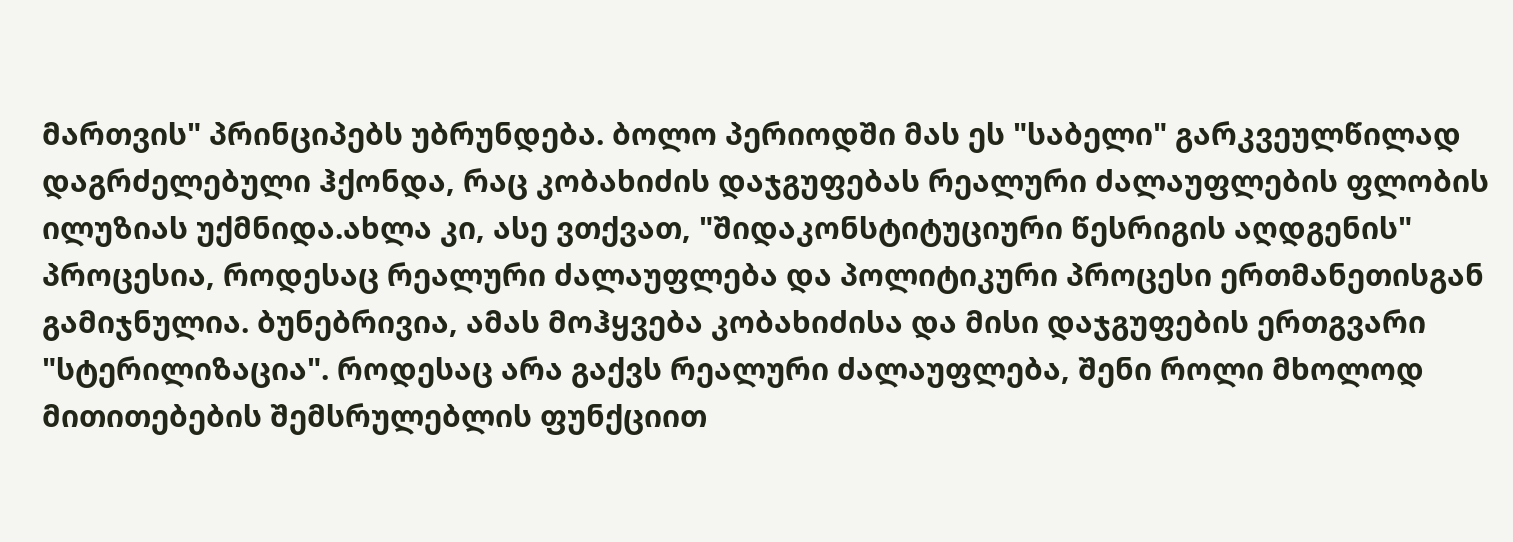მართვის" პრინციპებს უბრუნდება. ბოლო პერიოდში მას ეს "საბელი" გარკვეულწილად დაგრძელებული ჰქონდა, რაც კობახიძის დაჯგუფებას რეალური ძალაუფლების ფლობის ილუზიას უქმნიდა.ახლა კი, ასე ვთქვათ, "შიდაკონსტიტუციური წესრიგის აღდგენის" პროცესია, როდესაც რეალური ძალაუფლება და პოლიტიკური პროცესი ერთმანეთისგან გამიჯნულია. ბუნებრივია, ამას მოჰყვება კობახიძისა და მისი დაჯგუფების ერთგვარი "სტერილიზაცია". როდესაც არა გაქვს რეალური ძალაუფლება, შენი როლი მხოლოდ მითითებების შემსრულებლის ფუნქციით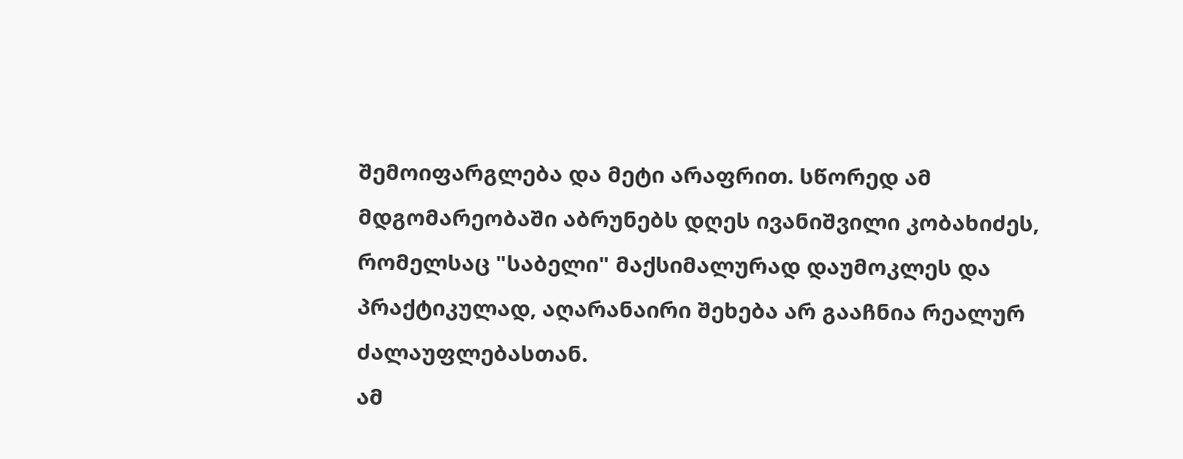შემოიფარგლება და მეტი არაფრით. სწორედ ამ მდგომარეობაში აბრუნებს დღეს ივანიშვილი კობახიძეს, რომელსაც "საბელი" მაქსიმალურად დაუმოკლეს და პრაქტიკულად, აღარანაირი შეხება არ გააჩნია რეალურ ძალაუფლებასთან.
ამ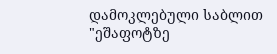დამოკლებული საბლით "ეშაფოტზე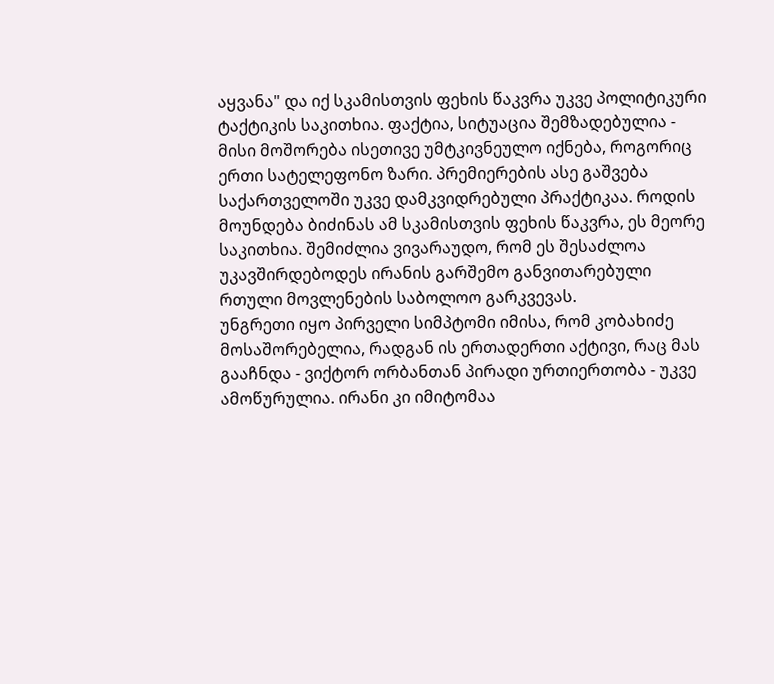აყვანა" და იქ სკამისთვის ფეხის წაკვრა უკვე პოლიტიკური ტაქტიკის საკითხია. ფაქტია, სიტუაცია შემზადებულია - მისი მოშორება ისეთივე უმტკივნეულო იქნება, როგორიც ერთი სატელეფონო ზარი. პრემიერების ასე გაშვება საქართველოში უკვე დამკვიდრებული პრაქტიკაა. როდის მოუნდება ბიძინას ამ სკამისთვის ფეხის წაკვრა, ეს მეორე საკითხია. შემიძლია ვივარაუდო, რომ ეს შესაძლოა უკავშირდებოდეს ირანის გარშემო განვითარებული რთული მოვლენების საბოლოო გარკვევას.
უნგრეთი იყო პირველი სიმპტომი იმისა, რომ კობახიძე მოსაშორებელია, რადგან ის ერთადერთი აქტივი, რაც მას გააჩნდა - ვიქტორ ორბანთან პირადი ურთიერთობა - უკვე ამოწურულია. ირანი კი იმიტომაა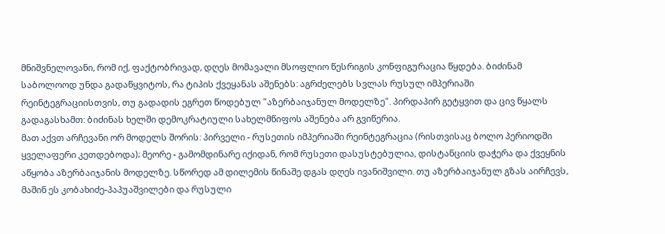მნიშვნელოვანი, რომ იქ, ფაქტობრივად, დღეს მომავალი მსოფლიო წესრიგის კონფიგურაცია წყდება. ბიძინამ საბოლოოდ უნდა გადაწყვიტოს, რა ტიპის ქვეყანას აშენებს: აგრძელებს სვლას რუსულ იმპერიაში რეინტეგრაციისთვის, თუ გადადის ეგრეთ წოდებულ "აზერბაიჯანულ მოდელზე". პირდაპირ გეტყვით და ცივ წყალს გადაგასხამთ: ბიძინას ხელში დემოკრატიული სახელმწიფოს აშენება არ გვიწერია.
მათ აქვთ არჩევანი ორ მოდელს შორის: პირველი - რუსეთის იმპერიაში რეინტეგრაცია (რისთვისაც ბოლო პერიოდში ყველაფერი კეთდებოდა); მეორე - გამომდინარე იქიდან, რომ რუსეთი დასუსტებულია, დისტანციის დაჭერა და ქვეყნის აწყობა აზერბაიჯანის მოდელზე. სწორედ ამ დილემის წინაშე დგას დღეს ივანიშვილი. თუ აზერბაიჯანულ გზას აირჩევს, მაშინ ეს კობახიძე-პაპუაშვილები და რუსული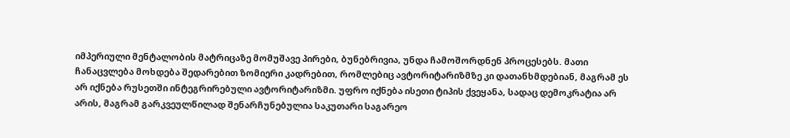იმპერიული მენტალობის მატრიცაზე მომუშავე პირები, ბუნებრივია, უნდა ჩამოშორდნენ პროცესებს. მათი ჩანაცვლება მოხდება შედარებით ზომიერი კადრებით, რომლებიც ავტორიტარიზმზე კი დათანხმდებიან, მაგრამ ეს არ იქნება რუსეთში ინტეგრირებული ავტორიტარიზმი. უფრო იქნება ისეთი ტიპის ქვეყანა, სადაც დემოკრატია არ არის, მაგრამ გარკვეულწილად შენარჩუნებულია საკუთარი საგარეო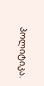პოლიტიკა.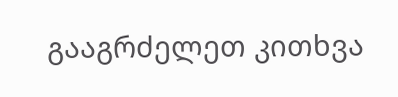გააგრძელეთ კითხვა